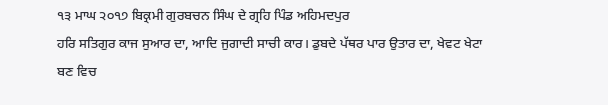੧੩ ਮਾਘ ੨੦੧੭ ਬਿਕ੍ਰਮੀ ਗੁਰਬਚਨ ਸਿੰਘ ਦੇ ਗ੍ਰਹਿ ਪਿੰਡ ਅਹਿਮਦਪੁਰ
ਹਰਿ ਸਤਿਗੁਰ ਕਾਜ ਸੁਆਰ ਦਾ, ਆਦਿ ਜੁਗਾਦੀ ਸਾਚੀ ਕਾਰ। ਡੁਬਦੇ ਪੱਥਰ ਪਾਰ ਉਤਾਰ ਦਾ, ਖੇਵਟ ਖੇਟਾ ਬਣ ਵਿਚ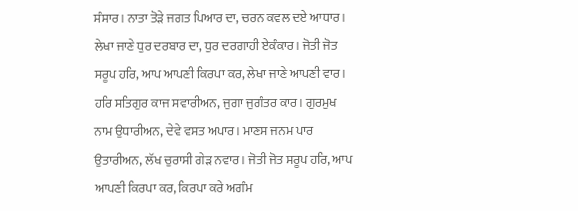ਸੰਸਾਰ। ਨਾਤਾ ਤੋੜੇ ਜਗਤ ਪਿਆਰ ਦਾ, ਚਰਨ ਕਵਲ ਦਏ ਆਧਾਰ। ਲੇਖਾ ਜਾਣੇ ਧੁਰ ਦਰਬਾਰ ਦਾ, ਧੁਰ ਦਰਗਾਹੀ ਏਕੰਕਾਰ। ਜੋਤੀ ਜੋਤ ਸਰੂਪ ਹਰਿ, ਆਪ ਆਪਣੀ ਕਿਰਪਾ ਕਰ, ਲੇਖਾ ਜਾਣੇ ਆਪਣੀ ਵਾਰ। ਹਰਿ ਸਤਿਗੁਰ ਕਾਜ ਸਵਾਰੀਅਨ, ਜੁਗਾ ਜੁਗੰਤਰ ਕਾਰ। ਗੁਰਮੁਖ ਨਾਮ ਉਧਾਰੀਅਨ, ਦੇਵੇ ਵਸਤ ਅਪਾਰ। ਮਾਣਸ ਜਨਮ ਪਾਰ ਉਤਾਰੀਅਨ, ਲੱਖ ਚੁਰਾਸੀ ਗੇੜ ਨਵਾਰ। ਜੋਤੀ ਜੋਤ ਸਰੂਪ ਹਰਿ, ਆਪ ਆਪਣੀ ਕਿਰਪਾ ਕਰ, ਕਿਰਪਾ ਕਰੇ ਅਗੰਮ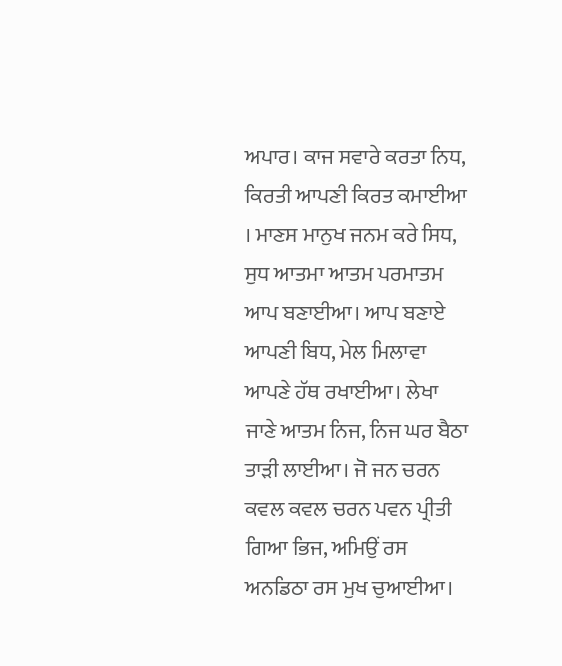ਅਪਾਰ। ਕਾਜ ਸਵਾਰੇ ਕਰਤਾ ਨਿਧ, ਕਿਰਤੀ ਆਪਣੀ ਕਿਰਤ ਕਮਾਈਆ । ਮਾਣਸ ਮਾਨੁਖ ਜਨਮ ਕਰੇ ਸਿਧ, ਸੁਧ ਆਤਮਾ ਆਤਮ ਪਰਮਾਤਮ ਆਪ ਬਣਾਈਆ। ਆਪ ਬਣਾਏ ਆਪਣੀ ਬਿਧ, ਮੇਲ ਮਿਲਾਵਾ ਆਪਣੇ ਹੱਥ ਰਖਾਈਆ। ਲੇਖਾ ਜਾਣੇ ਆਤਮ ਨਿਜ, ਨਿਜ ਘਰ ਬੈਠਾ ਤਾੜੀ ਲਾਈਆ। ਜੋ ਜਨ ਚਰਨ ਕਵਲ ਕਵਲ ਚਰਨ ਪਵਨ ਪ੍ਰੀਤੀ ਗਿਆ ਭਿਜ, ਅਮਿਉਂ ਰਸ ਅਨਡਿਠਾ ਰਸ ਮੁਖ ਚੁਆਈਆ।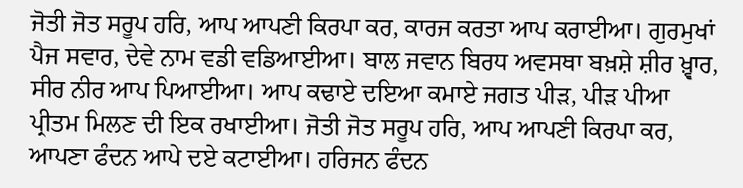ਜੋਤੀ ਜੋਤ ਸਰੂਪ ਹਰਿ, ਆਪ ਆਪਣੀ ਕਿਰਪਾ ਕਰ, ਕਾਰਜ ਕਰਤਾ ਆਪ ਕਰਾਈਆ। ਗੁਰਮੁਖਾਂ ਪੈਜ ਸਵਾਰ, ਦੇਵੇ ਨਾਮ ਵਡੀ ਵਡਿਆਈਆ। ਬਾਲ ਜਵਾਨ ਬਿਰਧ ਅਵਸਥਾ ਬਖ਼ਸ਼ੇ ਸ਼ੀਰ ਖ਼੍ਵਾਰ, ਸੀਰ ਨੀਰ ਆਪ ਪਿਆਈਆ। ਆਪ ਕਢਾਏ ਦਇਆ ਕਮਾਏ ਜਗਤ ਪੀੜ, ਪੀੜ ਪੀਆ ਪ੍ਰੀਤਮ ਮਿਲਣ ਦੀ ਇਕ ਰਖਾਈਆ। ਜੋਤੀ ਜੋਤ ਸਰੂਪ ਹਰਿ, ਆਪ ਆਪਣੀ ਕਿਰਪਾ ਕਰ, ਆਪਣਾ ਫੰਦਨ ਆਪੇ ਦਏ ਕਟਾਈਆ। ਹਰਿਜਨ ਫੰਦਨ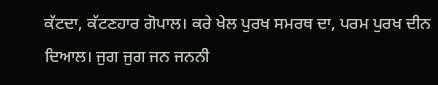ਕੱਟਦਾ, ਕੱਟਣਹਾਰ ਗੋਪਾਲ। ਕਰੇ ਖੇਲ ਪੁਰਖ ਸਮਰਥ ਦਾ, ਪਰਮ ਪੁਰਖ ਦੀਨ ਦਿਆਲ। ਜੁਗ ਜੁਗ ਜਨ ਜਨਨੀ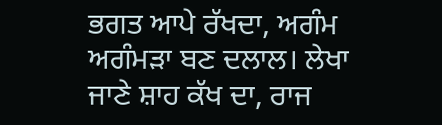ਭਗਤ ਆਪੇ ਰੱਖਦਾ, ਅਗੰਮ ਅਗੰਮੜਾ ਬਣ ਦਲਾਲ। ਲੇਖਾ ਜਾਣੇ ਸ਼ਾਹ ਕੱਖ ਦਾ, ਰਾਜ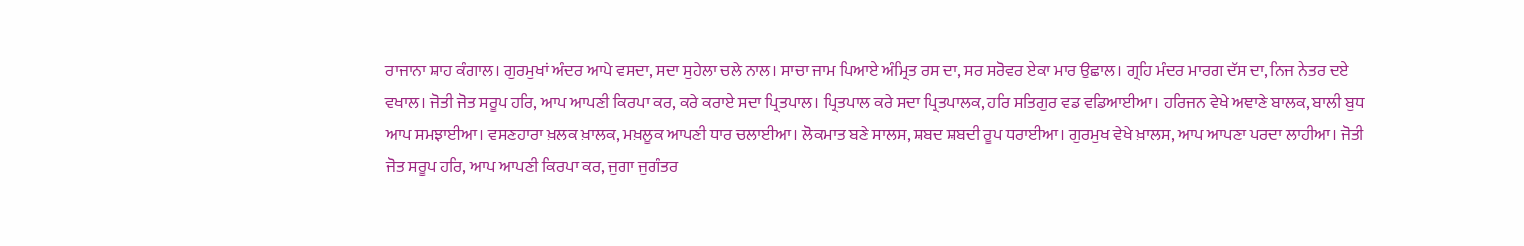ਰਾਜਾਨਾ ਸ਼ਾਹ ਕੰਗਾਲ। ਗੁਰਮੁਖਾਂ ਅੰਦਰ ਆਪੇ ਵਸਦਾ, ਸਦਾ ਸੁਹੇਲਾ ਚਲੇ ਨਾਲ। ਸਾਚਾ ਜਾਮ ਪਿਆਏ ਅੰਮ੍ਰਿਤ ਰਸ ਦਾ, ਸਰ ਸਰੋਵਰ ਏਕਾ ਮਾਰ ਉਛਾਲ। ਗ੍ਰਹਿ ਮੰਦਰ ਮਾਰਗ ਦੱਸ ਦਾ, ਨਿਜ ਨੇਤਰ ਦਏ ਵਖਾਲ। ਜੋਤੀ ਜੋਤ ਸਰੂਪ ਹਰਿ, ਆਪ ਆਪਣੀ ਕਿਰਪਾ ਕਰ, ਕਰੇ ਕਰਾਏ ਸਦਾ ਪ੍ਰਿਤਪਾਲ। ਪ੍ਰਿਤਪਾਲ ਕਰੇ ਸਦਾ ਪ੍ਰਿਤਪਾਲਕ, ਹਰਿ ਸਤਿਗੁਰ ਵਡ ਵਡਿਆਈਆ। ਹਰਿਜਨ ਵੇਖੇ ਅਞਾਣੇ ਬਾਲਕ, ਬਾਲੀ ਬੁਧ ਆਪ ਸਮਝਾਈਆ। ਵਸਣਹਾਰਾ ਖ਼ਲਕ ਖ਼ਾਲਕ, ਮਖ਼ਲੂਕ ਆਪਣੀ ਧਾਰ ਚਲਾਈਆ। ਲੋਕਮਾਤ ਬਣੇ ਸਾਲਸ, ਸ਼ਬਦ ਸ਼ਬਦੀ ਰੂਪ ਧਰਾਈਆ। ਗੁਰਮੁਖ ਵੇਖੇ ਖ਼ਾਲਸ, ਆਪ ਆਪਣਾ ਪਰਦਾ ਲਾਹੀਆ। ਜੋਤੀ ਜੋਤ ਸਰੂਪ ਹਰਿ, ਆਪ ਆਪਣੀ ਕਿਰਪਾ ਕਰ, ਜੁਗਾ ਜੁਗੰਤਰ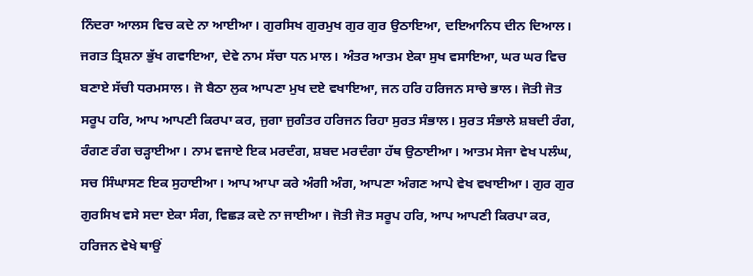ਨਿੰਦਰਾ ਆਲਸ ਵਿਚ ਕਦੇ ਨਾ ਆਈਆ। ਗੁਰਸਿਖ ਗੁਰਮੁਖ ਗੁਰ ਗੁਰ ਉਠਾਇਆ, ਦਇਆਨਿਧ ਦੀਨ ਦਿਆਲ। ਜਗਤ ਤ੍ਰਿਸ਼ਨਾ ਭੁੱਖ ਗਵਾਇਆ, ਦੇਵੇ ਨਾਮ ਸੱਚਾ ਧਨ ਮਾਲ। ਅੰਤਰ ਆਤਮ ਏਕਾ ਸੁਖ ਵਸਾਇਆ, ਘਰ ਘਰ ਵਿਚ ਬਣਾਏ ਸੱਚੀ ਧਰਮਸਾਲ। ਜੋ ਬੈਠਾ ਲੁਕ ਆਪਣਾ ਮੁਖ ਦਏ ਵਖਾਇਆ, ਜਨ ਹਰਿ ਹਰਿਜਨ ਸਾਚੇ ਭਾਲ। ਜੋਤੀ ਜੋਤ ਸਰੂਪ ਹਰਿ, ਆਪ ਆਪਣੀ ਕਿਰਪਾ ਕਰ, ਜੁਗਾ ਜੁਗੰਤਰ ਹਰਿਜਨ ਰਿਹਾ ਸੁਰਤ ਸੰਭਾਲ। ਸੁਰਤ ਸੰਭਾਲੇ ਸ਼ਬਦੀ ਰੰਗ, ਰੰਗਣ ਰੰਗ ਚੜ੍ਹਾਈਆ। ਨਾਮ ਵਜਾਏ ਇਕ ਮਰਦੰਗ, ਸ਼ਬਦ ਮਰਦੰਗਾ ਹੱਥ ਉਠਾਈਆ। ਆਤਮ ਸੇਜਾ ਵੇਖ ਪਲੰਘ, ਸਚ ਸਿੰਘਾਸਣ ਇਕ ਸੁਹਾਈਆ। ਆਪ ਆਪਾ ਕਰੇ ਅੰਗੀ ਅੰਗ, ਆਪਣਾ ਅੰਗਣ ਆਪੇ ਵੇਖ ਵਖਾਈਆ। ਗੁਰ ਗੁਰ ਗੁਰਸਿਖ ਵਸੇ ਸਦਾ ਏਕਾ ਸੰਗ, ਵਿਛੜ ਕਦੇ ਨਾ ਜਾਈਆ। ਜੋਤੀ ਜੋਤ ਸਰੂਪ ਹਰਿ, ਆਪ ਆਪਣੀ ਕਿਰਪਾ ਕਰ, ਹਰਿਜਨ ਵੇਖੇ ਥਾਉਂ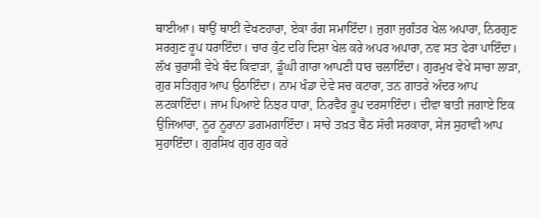ਥਾਈਆ। ਥਾਉਂ ਥਾਈਂ ਵੇਖਣਹਾਰਾ, ਏਕਾ ਰੰਗ ਸਮਾਇੰਦਾ। ਜੁਗਾ ਜੁਗੰਤਰ ਖੇਲ ਅਪਾਰਾ, ਨਿਰਗੁਣ ਸਰਗੁਣ ਰੂਪ ਧਰਾਇੰਦਾ। ਚਾਰ ਕੁੰਟ ਦਹਿ ਦਿਸ਼ਾ ਖੇਲ ਕਰੇ ਅਪਰ ਅਪਾਰਾ, ਨਵ ਸਤ ਫੇਰਾ ਪਾਇੰਦਾ। ਲੱਖ ਚੁਰਾਸੀ ਵੇਖੇ ਬੰਦ ਕਿਵਾੜਾ, ਡੂੰਘੀ ਗਾਰਾ ਆਪਣੀ ਧਾਰ ਚਲਾਇੰਦਾ। ਗੁਰਮੁਖ ਵੇਖੇ ਸਾਚਾ ਲਾੜਾ, ਗੁਰ ਸਤਿਗੁਰ ਆਪ ਉਠਾਇੰਦਾ। ਨਾਮ ਖੰਡਾ ਦੇਵੇ ਸਚ ਕਟਾਰਾ, ਤਨ ਗਾਤਰੇ ਅੰਦਰ ਆਪ ਲਟਕਾਇੰਦਾ। ਜਾਮ ਪਿਆਏ ਨਿਝਰ ਧਾਰਾ, ਨਿਰਵੈਰ ਰੂਪ ਦਰਸਾਇੰਦਾ। ਦੀਵਾ ਬਾਤੀ ਜਗਾਏ ਇਕ ਉਜਿਆਰਾ, ਨੂਰ ਨੂਰਾਨਾ ਡਗਮਗਾਇੰਦਾ। ਸਾਚੇ ਤਖ਼ਤ ਬੈਠ ਸੱਚੀ ਸਰਕਾਰਾ, ਸੇਜ ਸੁਹਾਵੀ ਆਪ ਸੁਹਾਇੰਦਾ। ਗੁਰਸਿਖ ਗੁਰ ਗੁਰ ਕਰੇ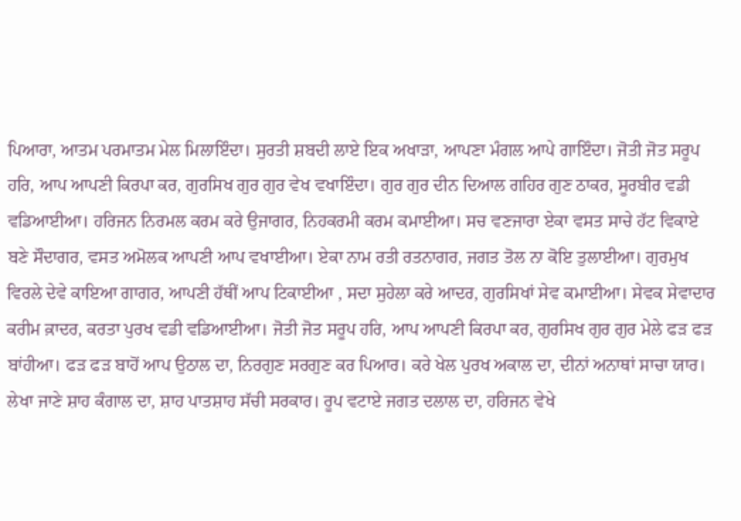ਪਿਆਰਾ, ਆਤਮ ਪਰਮਾਤਮ ਮੇਲ ਮਿਲਾਇੰਦਾ। ਸੁਰਤੀ ਸ਼ਬਦੀ ਲਾਏ ਇਕ ਅਖਾੜਾ, ਆਪਣਾ ਮੰਗਲ ਆਪੇ ਗਾਇੰਦਾ। ਜੋਤੀ ਜੋਤ ਸਰੂਪ ਹਰਿ, ਆਪ ਆਪਣੀ ਕਿਰਪਾ ਕਰ, ਗੁਰਸਿਖ ਗੁਰ ਗੁਰ ਵੇਖ ਵਖਾਇੰਦਾ। ਗੁਰ ਗੁਰ ਦੀਨ ਦਿਆਲ ਗਹਿਰ ਗੁਣ ਠਾਕਰ, ਸੂਰਬੀਰ ਵਡੀ ਵਡਿਆਈਆ। ਹਰਿਜਨ ਨਿਰਮਲ ਕਰਮ ਕਰੇ ਉਜਾਗਰ, ਨਿਹਕਰਮੀ ਕਰਮ ਕਮਾਈਆ। ਸਚ ਵਣਜਾਰਾ ਏਕਾ ਵਸਤ ਸਾਚੇ ਹੱਟ ਵਿਕਾਏ ਬਣੇ ਸੌਦਾਗਰ, ਵਸਤ ਅਮੋਲਕ ਆਪਣੀ ਆਪ ਵਖਾਈਆ। ਏਕਾ ਨਾਮ ਰਤੀ ਰਤਨਾਗਰ, ਜਗਤ ਤੋਲ ਨਾ ਕੋਇ ਤੁਲਾਈਆ। ਗੁਰਮੁਖ ਵਿਰਲੇ ਦੇਵੇ ਕਾਇਆ ਗਾਗਰ, ਆਪਣੀ ਹੱਥੀਂ ਆਪ ਟਿਕਾਈਆ , ਸਦਾ ਸੁਹੇਲਾ ਕਰੇ ਆਦਰ, ਗੁਰਸਿਖਾਂ ਸੇਵ ਕਮਾਈਆ। ਸੇਵਕ ਸੇਵਾਦਾਰ ਕਰੀਮ ਕ਼ਾਦਰ, ਕਰਤਾ ਪੁਰਖ ਵਡੀ ਵਡਿਆਈਆ। ਜੋਤੀ ਜੋਤ ਸਰੂਪ ਹਰਿ, ਆਪ ਆਪਣੀ ਕਿਰਪਾ ਕਰ, ਗੁਰਸਿਖ ਗੁਰ ਗੁਰ ਮੇਲੇ ਫੜ ਫੜ ਬਾਂਹੀਆ। ਫੜ ਫੜ ਬਾਹੋਂ ਆਪ ਉਠਾਲ ਦਾ, ਨਿਰਗੁਣ ਸਰਗੁਣ ਕਰ ਪਿਆਰ। ਕਰੇ ਖੇਲ ਪੁਰਖ ਅਕਾਲ ਦਾ, ਦੀਨਾਂ ਅਨਾਥਾਂ ਸਾਚਾ ਯਾਰ। ਲੇਖਾ ਜਾਣੇ ਸ਼ਾਹ ਕੰਗਾਲ ਦਾ, ਸ਼ਾਹ ਪਾਤਸ਼ਾਹ ਸੱਚੀ ਸਰਕਾਰ। ਰੂਪ ਵਟਾਏ ਜਗਤ ਦਲਾਲ ਦਾ, ਹਰਿਜਨ ਵੇਖੇ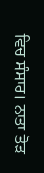ਵਿਚ ਸੰਸਾਰ। ਨਾਤਾ ਤੋੜ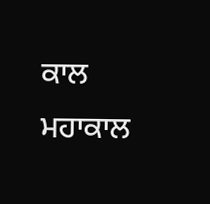ਕਾਲ ਮਹਾਕਾਲ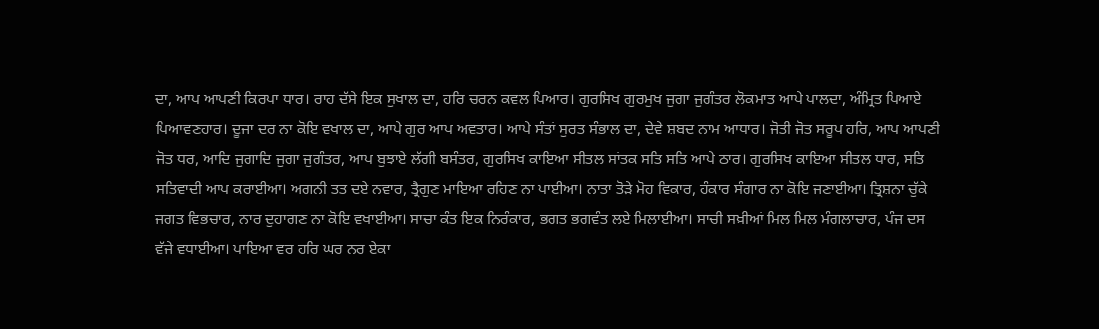ਦਾ, ਆਪ ਆਪਣੀ ਕਿਰਪਾ ਧਾਰ। ਰਾਹ ਦੱਸੇ ਇਕ ਸੁਖਾਲ ਦਾ, ਹਰਿ ਚਰਨ ਕਵਲ ਪਿਆਰ। ਗੁਰਸਿਖ ਗੁਰਮੁਖ ਜੁਗਾ ਜੁਗੰਤਰ ਲੋਕਮਾਤ ਆਪੇ ਪਾਲਦਾ, ਅੰਮ੍ਰਿਤ ਪਿਆਏ ਪਿਆਵਣਹਾਰ। ਦੂਜਾ ਦਰ ਨਾ ਕੋਇ ਵਖਾਲ ਦਾ, ਆਪੇ ਗੁਰ ਆਪ ਅਵਤਾਰ। ਆਪੇ ਸੰਤਾਂ ਸੁਰਤ ਸੰਭਾਲ ਦਾ, ਦੇਵੇ ਸ਼ਬਦ ਨਾਮ ਆਧਾਰ। ਜੋਤੀ ਜੋਤ ਸਰੂਪ ਹਰਿ, ਆਪ ਆਪਣੀ ਜੋਤ ਧਰ, ਆਦਿ ਜੁਗਾਦਿ ਜੁਗਾ ਜੁਗੰਤਰ, ਆਪ ਬੁਝਾਏ ਲੱਗੀ ਬਸੰਤਰ, ਗੁਰਸਿਖ ਕਾਇਆ ਸੀਤਲ ਸਾਂਤਕ ਸਤਿ ਸਤਿ ਆਪੇ ਠਾਰ। ਗੁਰਸਿਖ ਕਾਇਆ ਸੀਤਲ ਧਾਰ, ਸਤਿ ਸਤਿਵਾਦੀ ਆਪ ਕਰਾਈਆ। ਅਗਨੀ ਤਤ ਦਏ ਨਵਾਰ, ਤ੍ਰੈਗੁਣ ਮਾਇਆ ਰਹਿਣ ਨਾ ਪਾਈਆ। ਨਾਤਾ ਤੋੜੇ ਮੋਹ ਵਿਕਾਰ, ਹੰਕਾਰ ਸੰਗਾਰ ਨਾ ਕੋਇ ਜਣਾਈਆ। ਤ੍ਰਿਸ਼ਨਾ ਚੁੱਕੇ ਜਗਤ ਵਿਭਚਾਰ, ਨਾਰ ਦੁਹਾਗਣ ਨਾ ਕੋਇ ਵਖਾਈਆ। ਸਾਚਾ ਕੰਤ ਇਕ ਨਿਰੰਕਾਰ, ਭਗਤ ਭਗਵੰਤ ਲਏ ਮਿਲਾਈਆ। ਸਾਚੀ ਸਖ਼ੀਆਂ ਮਿਲ ਮਿਲ ਮੰਗਲਾਚਾਰ, ਪੰਜ ਦਸ ਵੱਜੇ ਵਧਾਈਆ। ਪਾਇਆ ਵਰ ਹਰਿ ਘਰ ਨਰ ਏਕਾ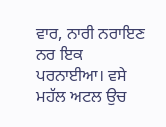ਵਾਰ, ਨਾਰੀ ਨਰਾਇਣ ਨਰ ਇਕ ਪਰਨਾਈਆ। ਵਸੇ ਮਹੱਲ ਅਟਲ ਉਚ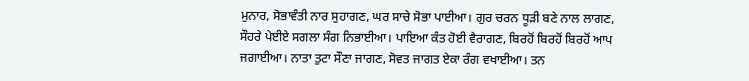ਮੁਨਾਰ, ਸੋਭਾਵੰਤੀ ਨਾਰ ਸੁਹਾਗਣ, ਘਰ ਸਾਚੇ ਸੋਭਾ ਪਾਈਆ। ਗੁਰ ਚਰਨ ਧੂੜੀ ਬਣੇ ਨਾਲ ਲਾਗਣ, ਸੌਹਰੇ ਪੇਈਏ ਸਗਲਾ ਸੰਗ ਨਿਭਾਈਆ। ਪਾਇਆ ਕੰਤ ਹੋਈ ਵੈਰਾਗਣ, ਬਿਰਹੋਂ ਬਿਰਹੋਂ ਬਿਰਹੋਂ ਆਪ ਜਗਾਈਆ। ਨਾਤਾ ਤੁਟਾ ਸੌਣਾ ਜਾਗਣ, ਸੋਵਤ ਜਾਗਤ ਏਕਾ ਰੰਗ ਵਖਾਈਆ। ਤਨ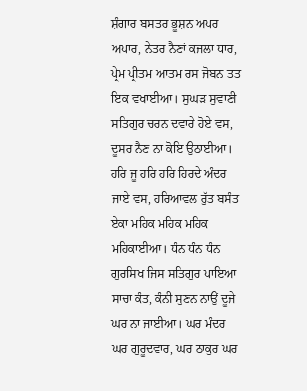ਸ਼ੰਗਾਰ ਬਸਤਰ ਭੂਸ਼ਨ ਅਪਰ ਅਪਾਰ, ਨੇਤਰ ਨੈਣਾਂ ਕਜਲਾ ਧਾਰ, ਪ੍ਰੇਮ ਪ੍ਰੀਤਮ ਆਤਮ ਰਸ ਜੋਬਨ ਤਤ ਇਕ ਵਖਾਈਆ। ਸੁਘੜ ਸੁਵਾਣੀ ਸਤਿਗੁਰ ਚਰਨ ਦਵਾਰੇ ਹੋਏ ਵਸ, ਦੂਸਰ ਨੈਣ ਨਾ ਕੋਇ ਉਠਾਈਆ। ਹਰਿ ਜੂ ਹਰਿ ਹਰਿ ਹਿਰਦੇ ਅੰਦਰ ਜਾਏ ਵਸ, ਹਰਿਆਵਲ ਰੁੱਤ ਬਸੰਤ ਏਕਾ ਮਹਿਕ ਮਹਿਕ ਮਹਿਕ ਮਹਿਕਾਈਆ। ਧੰਨ ਧੰਨ ਧੰਨ ਗੁਰਸਿਖ ਜਿਸ ਸਤਿਗੁਰ ਪਾਇਆ ਸਾਚਾ ਕੰਤ, ਕੰਨੀ ਸੁਣਨ ਨਾਉਂ ਦੂਜੇ ਘਰ ਨਾ ਜਾਈਆ। ਘਰ ਮੰਦਰ ਘਰ ਗੁਰੂਦਵਾਰ, ਘਰ ਠਾਕੁਰ ਘਰ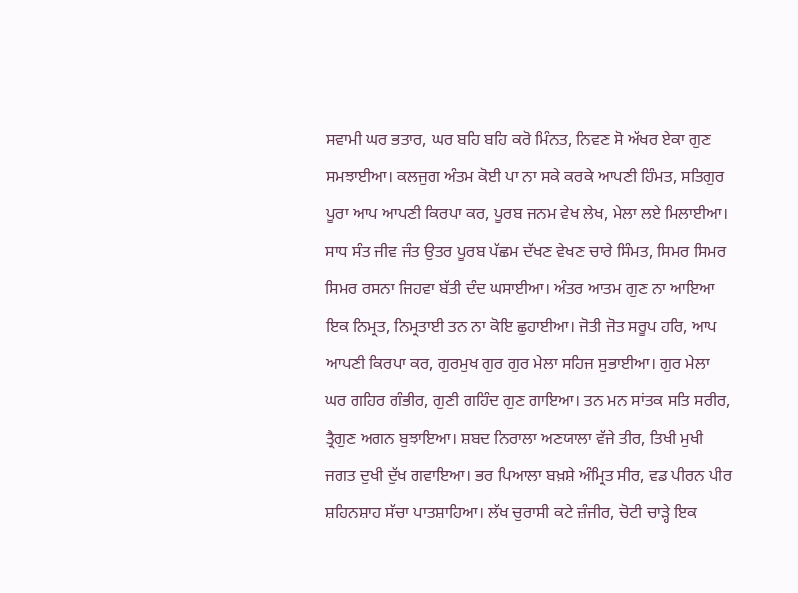ਸਵਾਮੀ ਘਰ ਭਤਾਰ, ਘਰ ਬਹਿ ਬਹਿ ਕਰੋ ਮਿੰਨਤ, ਨਿਵਣ ਸੋ ਅੱਖਰ ਏਕਾ ਗੁਣ ਸਮਝਾਈਆ। ਕਲਜੁਗ ਅੰਤਮ ਕੋਈ ਪਾ ਨਾ ਸਕੇ ਕਰਕੇ ਆਪਣੀ ਹਿੰਮਤ, ਸਤਿਗੁਰ ਪੂਰਾ ਆਪ ਆਪਣੀ ਕਿਰਪਾ ਕਰ, ਪੂਰਬ ਜਨਮ ਵੇਖ ਲੇਖ, ਮੇਲਾ ਲਏ ਮਿਲਾਈਆ। ਸਾਧ ਸੰਤ ਜੀਵ ਜੰਤ ਉਤਰ ਪੂਰਬ ਪੱਛਮ ਦੱਖਣ ਵੇਖਣ ਚਾਰੇ ਸਿੰਮਤ, ਸਿਮਰ ਸਿਮਰ ਸਿਮਰ ਰਸਨਾ ਜਿਹਵਾ ਬੱਤੀ ਦੰਦ ਘਸਾਈਆ। ਅੰਤਰ ਆਤਮ ਗੁਣ ਨਾ ਆਇਆ ਇਕ ਨਿਮ੍ਰਤ, ਨਿਮ੍ਰਤਾਈ ਤਨ ਨਾ ਕੋਇ ਛੁਹਾਈਆ। ਜੋਤੀ ਜੋਤ ਸਰੂਪ ਹਰਿ, ਆਪ ਆਪਣੀ ਕਿਰਪਾ ਕਰ, ਗੁਰਮੁਖ ਗੁਰ ਗੁਰ ਮੇਲਾ ਸਹਿਜ ਸੁਭਾਈਆ। ਗੁਰ ਮੇਲਾ ਘਰ ਗਹਿਰ ਗੰਭੀਰ, ਗੁਣੀ ਗਹਿੰਦ ਗੁਣ ਗਾਇਆ। ਤਨ ਮਨ ਸਾਂਤਕ ਸਤਿ ਸਰੀਰ, ਤ੍ਰੈਗੁਣ ਅਗਨ ਬੁਝਾਇਆ। ਸ਼ਬਦ ਨਿਰਾਲਾ ਅਣਯਾਲਾ ਵੱਜੇ ਤੀਰ, ਤਿਖੀ ਮੁਖੀ ਜਗਤ ਦੁਖੀ ਦੁੱਖ ਗਵਾਇਆ। ਭਰ ਪਿਆਲਾ ਬਖ਼ਸ਼ੇ ਅੰਮ੍ਰਿਤ ਸੀਰ, ਵਡ ਪੀਰਨ ਪੀਰ ਸ਼ਹਿਨਸ਼ਾਹ ਸੱਚਾ ਪਾਤਸ਼ਾਹਿਆ। ਲੱਖ ਚੁਰਾਸੀ ਕਟੇ ਜ਼ੰਜੀਰ, ਚੋਟੀ ਚਾੜ੍ਹੇ ਇਕ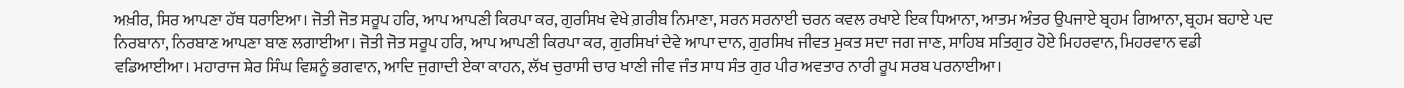ਅਖ਼ੀਰ, ਸਿਰ ਆਪਣਾ ਹੱਥ ਧਰਾਇਆ। ਜੋਤੀ ਜੋਤ ਸਰੂਪ ਹਰਿ, ਆਪ ਆਪਣੀ ਕਿਰਪਾ ਕਰ, ਗੁਰਸਿਖ ਵੇਖੇ ਗ਼ਰੀਬ ਨਿਮਾਣਾ, ਸਰਨ ਸਰਨਾਈ ਚਰਨ ਕਵਲ ਰਖਾਏ ਇਕ ਧਿਆਨਾ, ਆਤਮ ਅੰਤਰ ਉਪਜਾਏ ਬ੍ਰਹਮ ਗਿਆਨਾ, ਬ੍ਰਹਮ ਬਹਾਏ ਪਦ ਨਿਰਬਾਨਾ, ਨਿਰਬਾਣ ਆਪਣਾ ਬਾਣ ਲਗਾਈਆ। ਜੋਤੀ ਜੋਤ ਸਰੂਪ ਹਰਿ, ਆਪ ਆਪਣੀ ਕਿਰਪਾ ਕਰ, ਗੁਰਸਿਖਾਂ ਦੇਵੇ ਆਪਾ ਦਾਨ, ਗੁਰਸਿਖ ਜੀਵਤ ਮੁਕਤ ਸਦਾ ਜਗ ਜਾਣ, ਸਾਹਿਬ ਸਤਿਗੁਰ ਹੋਏ ਮਿਹਰਵਾਨ, ਮਿਹਰਵਾਨ ਵਡੀ ਵਡਿਆਈਆ। ਮਹਾਰਾਜ ਸ਼ੇਰ ਸਿੰਘ ਵਿਸ਼ਨੂੰ ਭਗਵਾਨ, ਆਦਿ ਜੁਗਾਦੀ ਏਕਾ ਕਾਹਨ, ਲੱਖ ਚੁਰਾਸੀ ਚਾਰ ਖਾਣੀ ਜੀਵ ਜੰਤ ਸਾਧ ਸੰਤ ਗੁਰ ਪੀਰ ਅਵਤਾਰ ਨਾਰੀ ਰੂਪ ਸਰਬ ਪਰਨਾਈਆ।